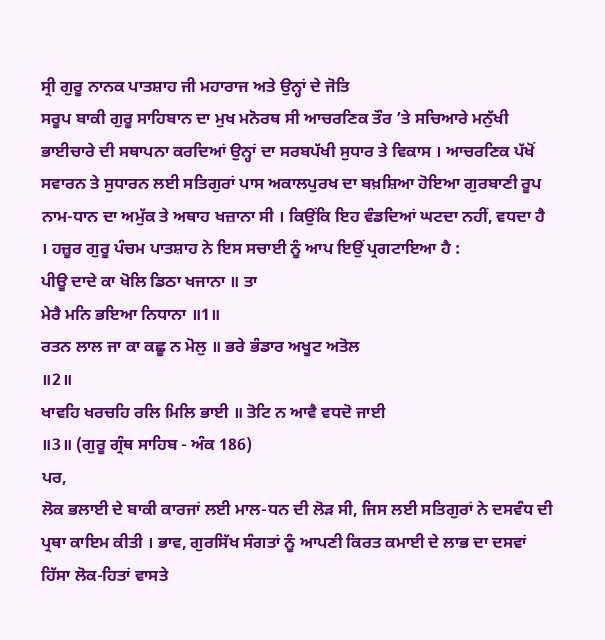ਸ੍ਰੀ ਗੁਰੂ ਨਾਨਕ ਪਾਤਸ਼ਾਹ ਜੀ ਮਹਾਰਾਜ ਅਤੇ ਉਨ੍ਹਾਂ ਦੇ ਜੋਤਿ
ਸਰੂਪ ਬਾਕੀ ਗੁਰੂ ਸਾਹਿਬਾਨ ਦਾ ਮੁਖ ਮਨੋਰਥ ਸੀ ਆਚਰਣਿਕ ਤੌਰ ’ਤੇ ਸਚਿਆਰੇ ਮਨੁੱਖੀ
ਭਾਈਚਾਰੇ ਦੀ ਸਥਾਪਨਾ ਕਰਦਿਆਂ ਉਨ੍ਹਾਂ ਦਾ ਸਰਬਪੱਖੀ ਸੁਧਾਰ ਤੇ ਵਿਕਾਸ । ਆਚਰਣਿਕ ਪੱਖੋਂ
ਸਵਾਰਨ ਤੇ ਸੁਧਾਰਨ ਲਈ ਸਤਿਗੁਰਾਂ ਪਾਸ ਅਕਾਲਪੁਰਖ ਦਾ ਬਖ਼ਸ਼ਿਆ ਹੋਇਆ ਗੁਰਬਾਣੀ ਰੂਪ
ਨਾਮ-ਧਾਨ ਦਾ ਅਮੁੱਕ ਤੇ ਅਥਾਹ ਖਜ਼ਾਨਾ ਸੀ । ਕਿਉਂਕਿ ਇਹ ਵੰਡਦਿਆਂ ਘਟਦਾ ਨਹੀਂ, ਵਧਦਾ ਹੈ
। ਹਜ਼ੂਰ ਗੁਰੂ ਪੰਚਮ ਪਾਤਸ਼ਾਹ ਨੇ ਇਸ ਸਚਾਈ ਨੂੰ ਆਪ ਇਉਂ ਪ੍ਰਗਟਾਇਆ ਹੈ :
ਪੀਊ ਦਾਦੇ ਕਾ ਖੋਲਿ ਡਿਠਾ ਖਜਾਨਾ ॥ ਤਾ
ਮੇਰੈ ਮਨਿ ਭਇਆ ਨਿਧਾਨਾ ॥1॥
ਰਤਨ ਲਾਲ ਜਾ ਕਾ ਕਛੂ ਨ ਮੋਲੁ ॥ ਭਰੇ ਭੰਡਾਰ ਅਖੂਟ ਅਤੋਲ
॥2॥
ਖਾਵਹਿ ਖਰਚਹਿ ਰਲਿ ਮਿਲਿ ਭਾਈ ॥ ਤੋਟਿ ਨ ਆਵੈ ਵਧਦੋ ਜਾਈ
॥3॥ (ਗੁਰੂ ਗ੍ਰੰਥ ਸਾਹਿਬ - ਅੰਕ 186)
ਪਰ,
ਲੋਕ ਭਲਾਈ ਦੇ ਬਾਕੀ ਕਾਰਜਾਂ ਲਈ ਮਾਲ-ਧਨ ਦੀ ਲੋੜ ਸੀ, ਜਿਸ ਲਈ ਸਤਿਗੁਰਾਂ ਨੇ ਦਸਵੰਧ ਦੀ
ਪ੍ਰਥਾ ਕਾਇਮ ਕੀਤੀ । ਭਾਵ, ਗੁਰਸਿੱਖ ਸੰਗਤਾਂ ਨੂੰ ਆਪਣੀ ਕਿਰਤ ਕਮਾਈ ਦੇ ਲਾਭ ਦਾ ਦਸਵਾਂ
ਹਿੱਸਾ ਲੋਕ-ਹਿਤਾਂ ਵਾਸਤੇ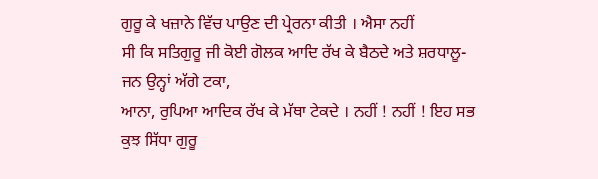ਗੁਰੂ ਕੇ ਖਜ਼ਾਨੇ ਵਿੱਚ ਪਾਉਣ ਦੀ ਪ੍ਰੇਰਨਾ ਕੀਤੀ । ਐਸਾ ਨਹੀਂ
ਸੀ ਕਿ ਸਤਿਗੁਰੂ ਜੀ ਕੋਈ ਗੋਲਕ ਆਦਿ ਰੱਖ ਕੇ ਬੈਠਦੇ ਅਤੇ ਸ਼ਰਧਾਲੂ-ਜਨ ਉਨ੍ਹਾਂ ਅੱਗੇ ਟਕਾ,
ਆਨਾ, ਰੁਪਿਆ ਆਦਿਕ ਰੱਖ ਕੇ ਮੱਥਾ ਟੇਕਦੇ । ਨਹੀਂ ! ਨਹੀਂ ! ਇਹ ਸਭ ਕੁਝ ਸਿੱਧਾ ਗੁਰੂ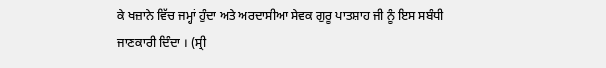ਕੇ ਖਜ਼ਾਨੇ ਵਿੱਚ ਜਮ੍ਹਾਂ ਹੁੰਦਾ ਅਤੇ ਅਰਦਾਸੀਆ ਸੇਵਕ ਗੁਰੂ ਪਾਤਸ਼ਾਹ ਜੀ ਨੂੰ ਇਸ ਸਬੰਧੀ
ਜਾਣਕਾਰੀ ਦਿੰਦਾ । (ਸ੍ਰੀ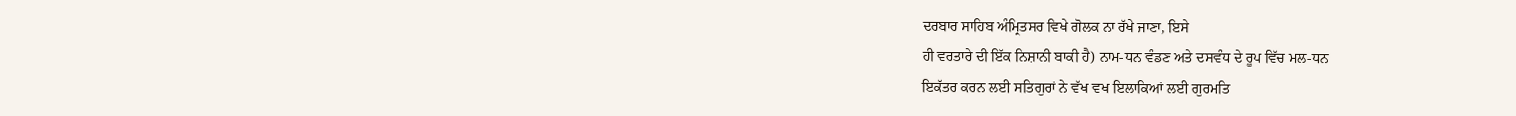ਦਰਬਾਰ ਸਾਹਿਬ ਅੰਮ੍ਰਿਤਸਰ ਵਿਖੇ ਗੋਲਕ ਨਾ ਰੱਖੇ ਜਾਣਾ, ਇਸੇ
ਹੀ ਵਰਤਾਰੇ ਦੀ ਇੱਕ ਨਿਸ਼ਾਨੀ ਬਾਕੀ ਹੈ) ਨਾਮ-ਧਨ ਵੰਡਣ ਅਤੇ ਦਸਵੰਧ ਦੇ ਰੂਪ ਵਿੱਚ ਮਲ-ਧਨ
ਇਕੱਤਰ ਕਰਨ ਲਈ ਸਤਿਗੁਰਾਂ ਨੇ ਵੱਖ ਵਖ ਇਲਾਕਿਆਂ ਲਈ ਗੁਰਮਤਿ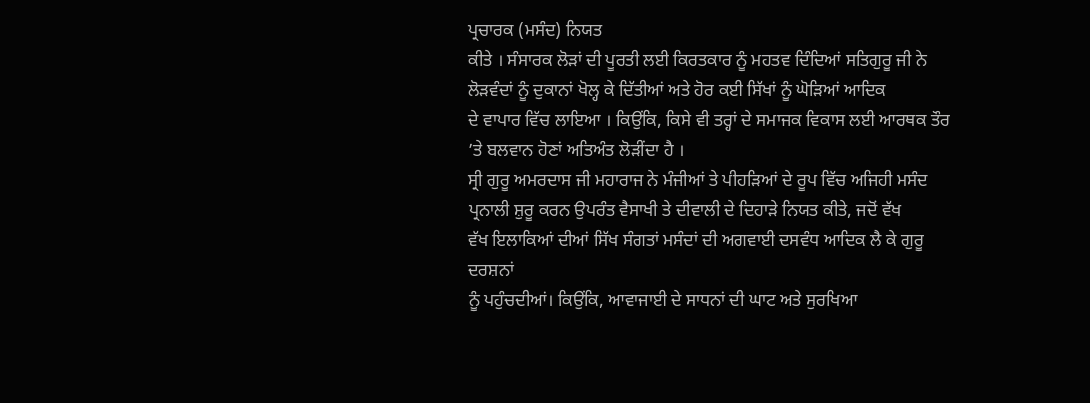ਪ੍ਰਚਾਰਕ (ਮਸੰਦ) ਨਿਯਤ
ਕੀਤੇ । ਸੰਸਾਰਕ ਲੋੜਾਂ ਦੀ ਪੂਰਤੀ ਲਈ ਕਿਰਤਕਾਰ ਨੂੰ ਮਹਤਵ ਦਿੰਦਿਆਂ ਸਤਿਗੁਰੂ ਜੀ ਨੇ
ਲੋੜਵੰਦਾਂ ਨੂੰ ਦੁਕਾਨਾਂ ਖੋਲ੍ਹ ਕੇ ਦਿੱਤੀਆਂ ਅਤੇ ਹੋਰ ਕਈ ਸਿੱਖਾਂ ਨੂੰ ਘੋੜਿਆਂ ਆਦਿਕ
ਦੇ ਵਾਪਾਰ ਵਿੱਚ ਲਾਇਆ । ਕਿਉਂਕਿ, ਕਿਸੇ ਵੀ ਤਰ੍ਹਾਂ ਦੇ ਸਮਾਜਕ ਵਿਕਾਸ ਲਈ ਆਰਥਕ ਤੌਰ
’ਤੇ ਬਲਵਾਨ ਹੋਣਾਂ ਅਤਿਅੰਤ ਲੋੜੀਂਦਾ ਹੈ ।
ਸ੍ਰੀ ਗੁਰੂ ਅਮਰਦਾਸ ਜੀ ਮਹਾਰਾਜ ਨੇ ਮੰਜੀਆਂ ਤੇ ਪੀਹੜਿਆਂ ਦੇ ਰੂਪ ਵਿੱਚ ਅਜਿਹੀ ਮਸੰਦ
ਪ੍ਰਨਾਲੀ ਸ਼ੁਰੂ ਕਰਨ ਉਪਰੰਤ ਵੈਸਾਖੀ ਤੇ ਦੀਵਾਲੀ ਦੇ ਦਿਹਾੜੇ ਨਿਯਤ ਕੀਤੇ, ਜਦੋਂ ਵੱਖ
ਵੱਖ ਇਲਾਕਿਆਂ ਦੀਆਂ ਸਿੱਖ ਸੰਗਤਾਂ ਮਸੰਦਾਂ ਦੀ ਅਗਵਾਈ ਦਸਵੰਧ ਆਦਿਕ ਲੈ ਕੇ ਗੁਰੂ ਦਰਸ਼ਨਾਂ
ਨੂੰ ਪਹੁੰਚਦੀਆਂ। ਕਿਉਂਕਿ, ਆਵਾਜਾਈ ਦੇ ਸਾਧਨਾਂ ਦੀ ਘਾਟ ਅਤੇ ਸੁਰਖਿਆ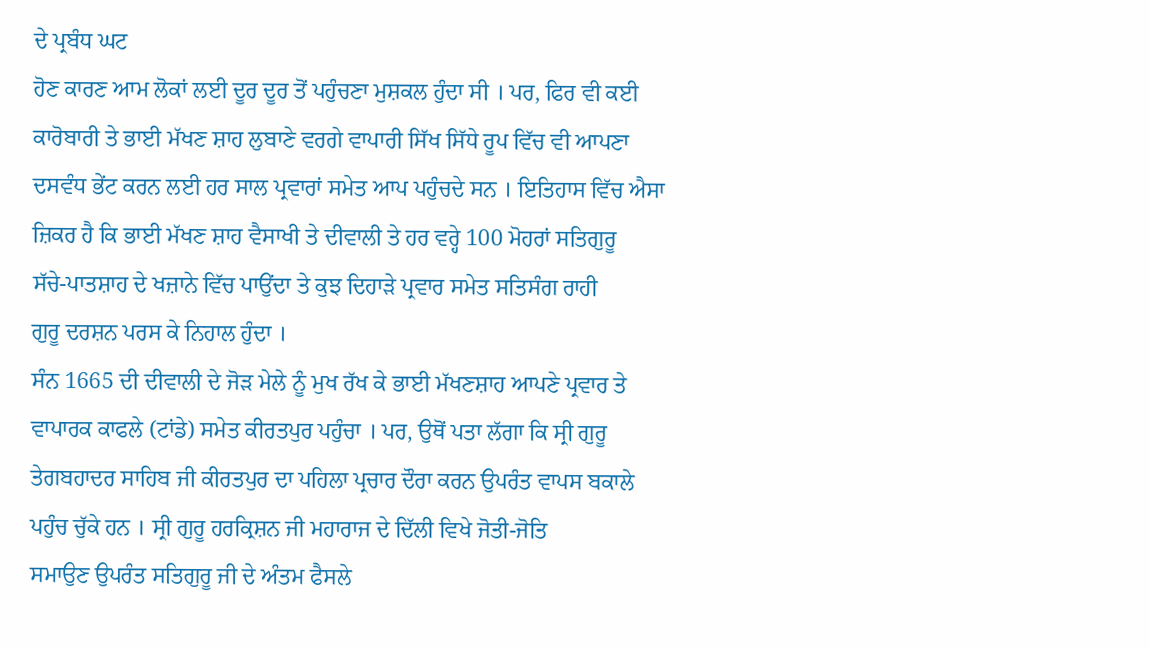ਦੇ ਪ੍ਰਬੰਧ ਘਟ
ਹੋਣ ਕਾਰਣ ਆਮ ਲੋਕਾਂ ਲਈ ਦੂਰ ਦੂਰ ਤੋਂ ਪਹੁੰਚਣਾ ਮੁਸ਼ਕਲ ਹੁੰਦਾ ਸੀ । ਪਰ, ਫਿਰ ਵੀ ਕਈ
ਕਾਰੋਬਾਰੀ ਤੇ ਭਾਈ ਮੱਖਣ ਸ਼ਾਹ ਲੁਬਾਣੇ ਵਰਗੇ ਵਾਪਾਰੀ ਸਿੱਖ ਸਿੱਧੇ ਰੂਪ ਵਿੱਚ ਵੀ ਆਪਣਾ
ਦਸਵੰਧ ਭੇਂਟ ਕਰਨ ਲਈ ਹਰ ਸਾਲ ਪ੍ਰਵਾਰਾਂ ਸਮੇਤ ਆਪ ਪਹੁੰਚਦੇ ਸਨ । ਇਤਿਹਾਸ ਵਿੱਚ ਐਸਾ
ਜ਼ਿਕਰ ਹੈ ਕਿ ਭਾਈ ਮੱਖਣ ਸ਼ਾਹ ਵੈਸਾਖੀ ਤੇ ਦੀਵਾਲੀ ਤੇ ਹਰ ਵਰ੍ਹੇ 100 ਮੋਹਰਾਂ ਸਤਿਗੁਰੂ
ਸੱਚੇ-ਪਾਤਸ਼ਾਹ ਦੇ ਖਜ਼ਾਨੇ ਵਿੱਚ ਪਾਉਂਦਾ ਤੇ ਕੁਝ ਦਿਹਾੜੇ ਪ੍ਰਵਾਰ ਸਮੇਤ ਸਤਿਸੰਗ ਰਾਹੀ
ਗੁਰੂ ਦਰਸ਼ਨ ਪਰਸ ਕੇ ਨਿਹਾਲ ਹੁੰਦਾ ।
ਸੰਨ 1665 ਦੀ ਦੀਵਾਲੀ ਦੇ ਜੋੜ ਮੇਲੇ ਨੂੰ ਮੁਖ ਰੱਖ ਕੇ ਭਾਈ ਮੱਖਣਸ਼ਾਹ ਆਪਣੇ ਪ੍ਰਵਾਰ ਤੇ
ਵਾਪਾਰਕ ਕਾਫਲੇ (ਟਾਂਡੇ) ਸਮੇਤ ਕੀਰਤਪੁਰ ਪਹੁੰਚਾ । ਪਰ, ਉਥੋਂ ਪਤਾ ਲੱਗਾ ਕਿ ਸ੍ਰੀ ਗੁਰੂ
ਤੇਗਬਹਾਦਰ ਸਾਹਿਬ ਜੀ ਕੀਰਤਪੁਰ ਦਾ ਪਹਿਲਾ ਪ੍ਰਚਾਰ ਦੌਰਾ ਕਰਨ ਉਪਰੰਤ ਵਾਪਸ ਬਕਾਲੇ
ਪਹੁੰਚ ਚੁੱਕੇ ਹਨ । ਸ੍ਰੀ ਗੁਰੂ ਹਰਕ੍ਰਿਸ਼ਨ ਜੀ ਮਹਾਰਾਜ ਦੇ ਦਿੱਲੀ ਵਿਖੇ ਜੋਤੀ-ਜੋਤਿ
ਸਮਾਉਣ ਉਪਰੰਤ ਸਤਿਗੁਰੂ ਜੀ ਦੇ ਅੰਤਮ ਫੈਸਲੇ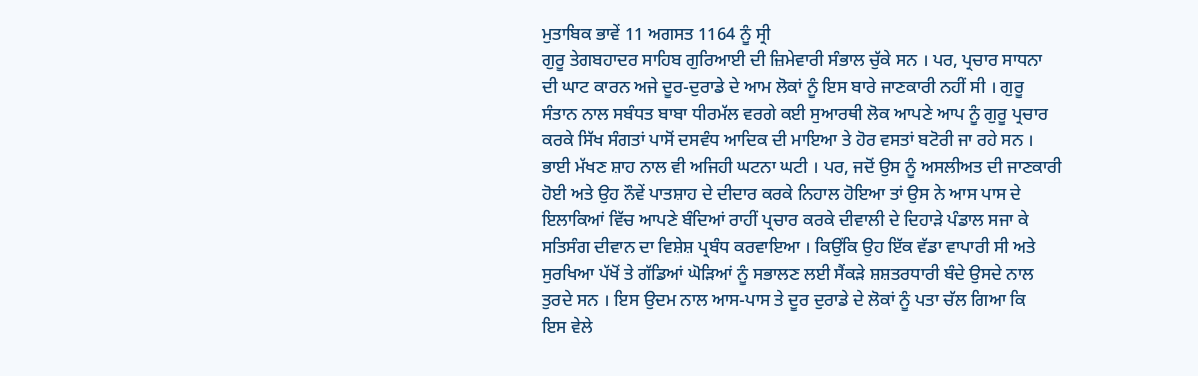ਮੁਤਾਬਿਕ ਭਾਵੇਂ 11 ਅਗਸਤ 1164 ਨੂੰ ਸ੍ਰੀ
ਗੁਰੂ ਤੇਗਬਹਾਦਰ ਸਾਹਿਬ ਗੁਰਿਆਈ ਦੀ ਜ਼ਿਮੇਵਾਰੀ ਸੰਭਾਲ ਚੁੱਕੇ ਸਨ । ਪਰ, ਪ੍ਰਚਾਰ ਸਾਧਨਾ
ਦੀ ਘਾਟ ਕਾਰਨ ਅਜੇ ਦੂਰ-ਦੁਰਾਡੇ ਦੇ ਆਮ ਲੋਕਾਂ ਨੂੰ ਇਸ ਬਾਰੇ ਜਾਣਕਾਰੀ ਨਹੀਂ ਸੀ । ਗੁਰੂ
ਸੰਤਾਨ ਨਾਲ ਸਬੰਧਤ ਬਾਬਾ ਧੀਰਮੱਲ ਵਰਗੇ ਕਈ ਸੁਆਰਥੀ ਲੋਕ ਆਪਣੇ ਆਪ ਨੂੰ ਗੁਰੂ ਪ੍ਰਚਾਰ
ਕਰਕੇ ਸਿੱਖ ਸੰਗਤਾਂ ਪਾਸੋਂ ਦਸਵੰਧ ਆਦਿਕ ਦੀ ਮਾਇਆ ਤੇ ਹੋਰ ਵਸਤਾਂ ਬਟੋਰੀ ਜਾ ਰਹੇ ਸਨ ।
ਭਾਈ ਮੱਖਣ ਸ਼ਾਹ ਨਾਲ ਵੀ ਅਜਿਹੀ ਘਟਨਾ ਘਟੀ । ਪਰ, ਜਦੋਂ ਉਸ ਨੂੰ ਅਸਲੀਅਤ ਦੀ ਜਾਣਕਾਰੀ
ਹੋਈ ਅਤੇ ਉਹ ਨੌਵੇਂ ਪਾਤਸ਼ਾਹ ਦੇ ਦੀਦਾਰ ਕਰਕੇ ਨਿਹਾਲ ਹੋਇਆ ਤਾਂ ਉਸ ਨੇ ਆਸ ਪਾਸ ਦੇ
ਇਲਾਕਿਆਂ ਵਿੱਚ ਆਪਣੇ ਬੰਦਿਆਂ ਰਾਹੀਂ ਪ੍ਰਚਾਰ ਕਰਕੇ ਦੀਵਾਲੀ ਦੇ ਦਿਹਾੜੇ ਪੰਡਾਲ ਸਜਾ ਕੇ
ਸਤਿਸੰਗ ਦੀਵਾਨ ਦਾ ਵਿਸ਼ੇਸ਼ ਪ੍ਰਬੰਧ ਕਰਵਾਇਆ । ਕਿਉਂਕਿ ਉਹ ਇੱਕ ਵੱਡਾ ਵਾਪਾਰੀ ਸੀ ਅਤੇ
ਸੁਰਖਿਆ ਪੱਖੋਂ ਤੇ ਗੱਡਿਆਂ ਘੋੜਿਆਂ ਨੂੰ ਸਭਾਲਣ ਲਈ ਸੈਂਕੜੇ ਸ਼ਸ਼ਤਰਧਾਰੀ ਬੰਦੇ ਉਸਦੇ ਨਾਲ
ਤੁਰਦੇ ਸਨ । ਇਸ ਉਦਮ ਨਾਲ ਆਸ-ਪਾਸ ਤੇ ਦੂਰ ਦੁਰਾਡੇ ਦੇ ਲੋਕਾਂ ਨੂੰ ਪਤਾ ਚੱਲ ਗਿਆ ਕਿ
ਇਸ ਵੇਲੇ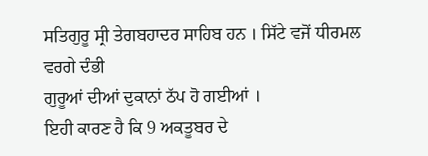ਸਤਿਗੁਰੂ ਸ੍ਰੀ ਤੇਗਬਹਾਦਰ ਸਾਹਿਬ ਹਨ । ਸਿੱਟੇ ਵਜੋਂ ਧੀਰਮਲ ਵਰਗੇ ਦੰਭੀ
ਗੁਰੂਆਂ ਦੀਆਂ ਦੁਕਾਨਾਂ ਠੱਪ ਹੋ ਗਈਆਂ ।
ਇਹੀ ਕਾਰਣ ਹੈ ਕਿ 9 ਅਕਤੂਬਰ ਦੇ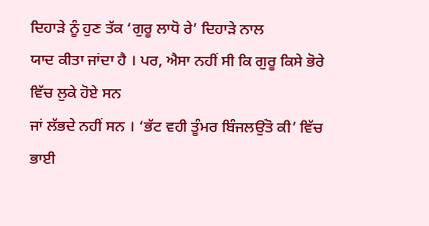ਦਿਹਾੜੇ ਨੂੰ ਹੁਣ ਤੱਕ ‘ਗੁਰੂ ਲਾਧੋ ਰੇ’ ਦਿਹਾੜੇ ਨਾਲ
ਯਾਦ ਕੀਤਾ ਜਾਂਦਾ ਹੈ । ਪਰ, ਐਸਾ ਨਹੀਂ ਸੀ ਕਿ ਗੁਰੂ ਕਿਸੇ ਭੋਰੇ ਵਿੱਚ ਲੁਕੇ ਹੋਏ ਸਨ
ਜਾਂ ਲੱਭਦੇ ਨਹੀਂ ਸਨ । ‘ਭੱਟ ਵਹੀ ਤੂੰਮਰ ਬਿੰਜਲਉਂਤੋ ਕੀ’ ਵਿੱਚ ਭਾਈ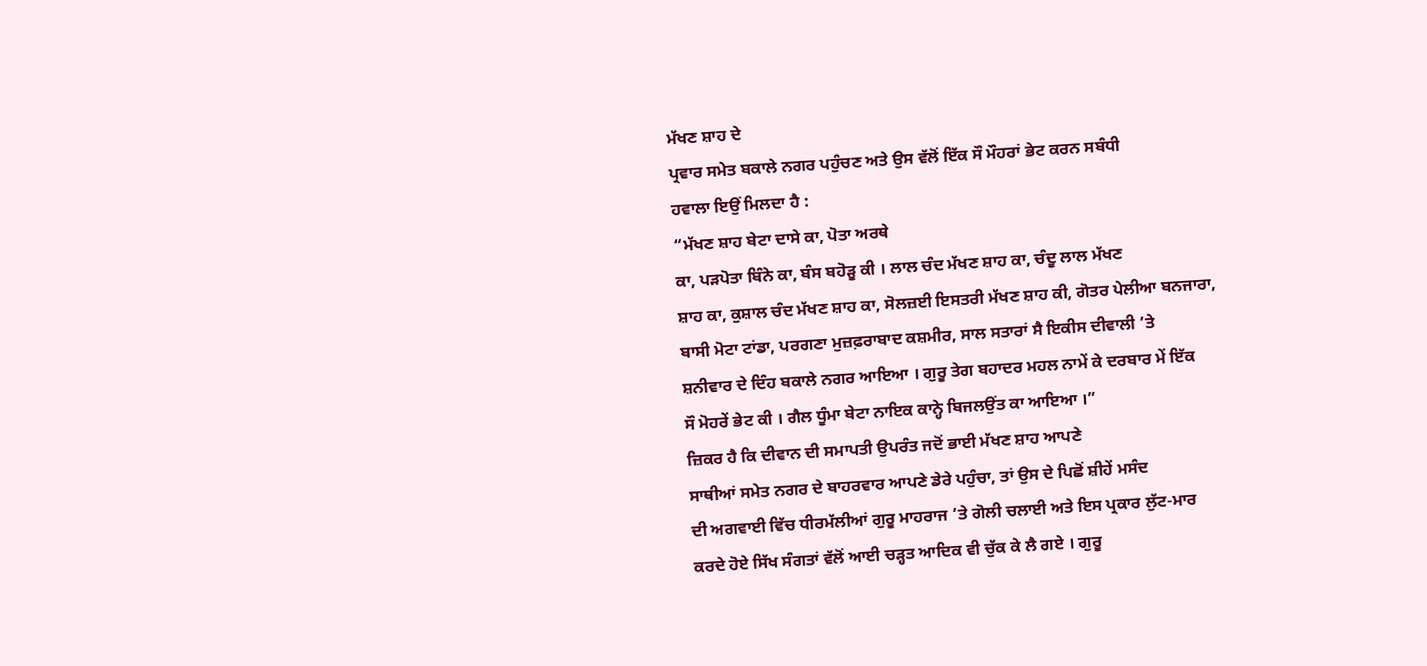ਮੱਖਣ ਸ਼ਾਹ ਦੇ
ਪ੍ਰਵਾਰ ਸਮੇਤ ਬਕਾਲੇ ਨਗਰ ਪਹੁੰਚਣ ਅਤੇ ਉਸ ਵੱਲੋਂ ਇੱਕ ਸੌ ਮੌਹਰਾਂ ਭੇਟ ਕਰਨ ਸਬੰਧੀ
ਹਵਾਲਾ ਇਉਂ ਮਿਲਦਾ ਹੈ :
“ਮੱਖਣ ਸ਼ਾਹ ਬੇਟਾ ਦਾਸੇ ਕਾ, ਪੋਤਾ ਅਰਥੇ
ਕਾ, ਪੜਪੋਤਾ ਬਿੰਨੇ ਕਾ, ਬੰਸ ਬਹੋੜੂ ਕੀ । ਲਾਲ ਚੰਦ ਮੱਖਣ ਸ਼ਾਹ ਕਾ, ਚੰਦੂ ਲਾਲ ਮੱਖਣ
ਸ਼ਾਹ ਕਾ, ਕੁਸ਼ਾਲ ਚੰਦ ਮੱਖਣ ਸ਼ਾਹ ਕਾ, ਸੋਲਜ਼ਈ ਇਸਤਰੀ ਮੱਖਣ ਸ਼ਾਹ ਕੀ, ਗੋਤਰ ਪੇਲੀਆ ਬਨਜਾਰਾ,
ਬਾਸੀ ਮੋਟਾ ਟਾਂਡਾ, ਪਰਗਣਾ ਮੁਜ਼ਫ਼ਰਾਬਾਦ ਕਸ਼ਮੀਰ, ਸਾਲ ਸਤਾਰਾਂ ਸੈ ਇਕੀਸ ਦੀਵਾਲੀ ’ਤੇ
ਸ਼ਨੀਵਾਰ ਦੇ ਦਿੰਹ ਬਕਾਲੇ ਨਗਰ ਆਇਆ । ਗੁਰੂ ਤੇਗ ਬਹਾਦਰ ਮਹਲ ਨਾਮੇਂ ਕੇ ਦਰਬਾਰ ਮੇਂ ਇੱਕ
ਸੌ ਮੋਹਰੇਂ ਭੇਟ ਕੀ । ਗੈਲ ਧੂੰਮਾ ਬੇਟਾ ਨਾਇਕ ਕਾਨ੍ਹੇ ਬਿਜਲਉਂਤ ਕਾ ਆਇਆ ।”
ਜ਼ਿਕਰ ਹੈ ਕਿ ਦੀਵਾਨ ਦੀ ਸਮਾਪਤੀ ਉਪਰੰਤ ਜਦੋਂ ਭਾਈ ਮੱਖਣ ਸ਼ਾਹ ਆਪਣੇ
ਸਾਥੀਆਂ ਸਮੇਤ ਨਗਰ ਦੇ ਬਾਹਰਵਾਰ ਆਪਣੇ ਡੇਰੇ ਪਹੁੰਚਾ, ਤਾਂ ਉਸ ਦੇ ਪਿਛੋਂ ਸ਼ੀਹੇਂ ਮਸੰਦ
ਦੀ ਅਗਵਾਈ ਵਿੱਚ ਧੀਰਮੱਲੀਆਂ ਗੁਰੂ ਮਾਹਰਾਜ ’ਤੇ ਗੋਲੀ ਚਲਾਈ ਅਤੇ ਇਸ ਪ੍ਰਕਾਰ ਲੁੱਟ-ਮਾਰ
ਕਰਦੇ ਹੋਏ ਸਿੱਖ ਸੰਗਤਾਂ ਵੱਲੋਂ ਆਈ ਚੜ੍ਹਤ ਆਦਿਕ ਵੀ ਚੁੱਕ ਕੇ ਲੈ ਗਏ । ਗੁਰੂ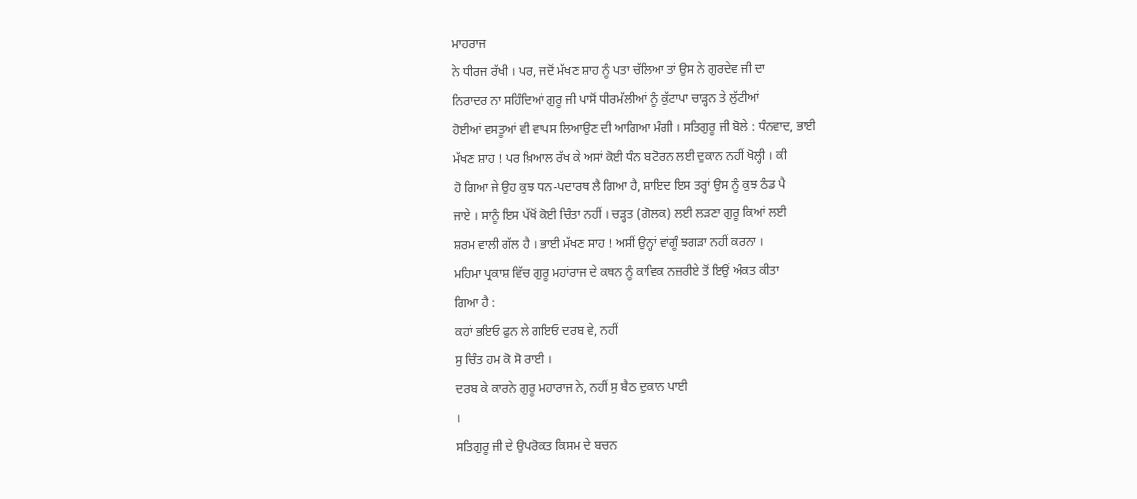ਮਾਹਰਾਜ
ਨੇ ਧੀਰਜ ਰੱਖੀ । ਪਰ, ਜਦੋਂ ਮੱਖਣ ਸ਼ਾਹ ਨੂੰ ਪਤਾ ਚੱਲਿਆ ਤਾਂ ਉਸ ਨੇ ਗੁਰਦੇਵ ਜੀ ਦਾ
ਨਿਰਾਦਰ ਨਾ ਸਹਿੰਦਿਆਂ ਗੁਰੂ ਜੀ ਪਾਸੋਂ ਧੀਰਮੱਲੀਆਂ ਨੂੰ ਕੁੱਟਾਪਾ ਚਾੜ੍ਹਨ ਤੇ ਲੁੱਟੀਆਂ
ਹੋਈਆਂ ਵਸਤੂਆਂ ਵੀ ਵਾਪਸ ਲਿਆਉਣ ਦੀ ਆਗਿਆ ਮੰਗੀ । ਸਤਿਗੁਰੂ ਜੀ ਬੋਲੇ : ਧੰਨਵਾਦ, ਭਾਈ
ਮੱਖਣ ਸ਼ਾਹ ! ਪਰ ਖ਼ਿਆਲ ਰੱਖ ਕੇ ਅਸਾਂ ਕੋਈ ਧੰਨ ਬਟੋਰਨ ਲਈ ਦੁਕਾਨ ਨਹੀਂ ਖੋਲ੍ਹੀ । ਕੀ
ਹੋ ਗਿਆ ਜੇ ਉਹ ਕੁਝ ਧਨ-ਪਦਾਰਥ ਲੈ ਗਿਆ ਹੈ, ਸ਼ਾਇਦ ਇਸ ਤਰ੍ਹਾਂ ਉਸ ਨੂੰ ਕੁਝ ਠੰਡ ਪੈ
ਜਾਏ । ਸਾਨੂੰ ਇਸ ਪੱਖੋਂ ਕੋਈ ਚਿੰਤਾ ਨਹੀਂ । ਚੜ੍ਹਤ (ਗੋਲਕ) ਲਈ ਲੜਣਾ ਗੁਰੂ ਕਿਆਂ ਲਈ
ਸ਼ਰਮ ਵਾਲੀ ਗੱਲ ਹੈ । ਭਾਈ ਮੱਖਣ ਸਾਹ ! ਅਸੀਂ ਉਨ੍ਹਾਂ ਵਾਂਗੂੰ ਝਗੜਾ ਨਹੀਂ ਕਰਨਾ ।
ਮਹਿਮਾ ਪ੍ਰਕਾਸ਼ ਵਿੱਚ ਗੁਰੂ ਮਹਾਂਰਾਜ ਦੇ ਕਥਨ ਨੂੰ ਕਾਵਿਕ ਨਜ਼ਰੀਏ ਤੋਂ ਇਉਂ ਅੰਕਤ ਕੀਤਾ
ਗਿਆ ਹੈ :
ਕਹਾਂ ਭਇਓ ਫੁਨ ਲੇ ਗਇਓ ਦਰਬ ਵੇ, ਨਹੀਂ
ਸੁ ਚਿੰਤ ਹਮ ਕੋ ਸੋ ਰਾਈ ।
ਦਰਬ ਕੇ ਕਾਰਨੇ ਗੁਰੂ ਮਹਾਰਾਜ ਨੇ, ਨਹੀਂ ਸੁ ਬੈਠ ਦੁਕਾਨ ਪਾਈ
।
ਸਤਿਗੁਰੂ ਜੀ ਦੇ ਉਪਰੋਕਤ ਕਿਸਮ ਦੇ ਬਚਨ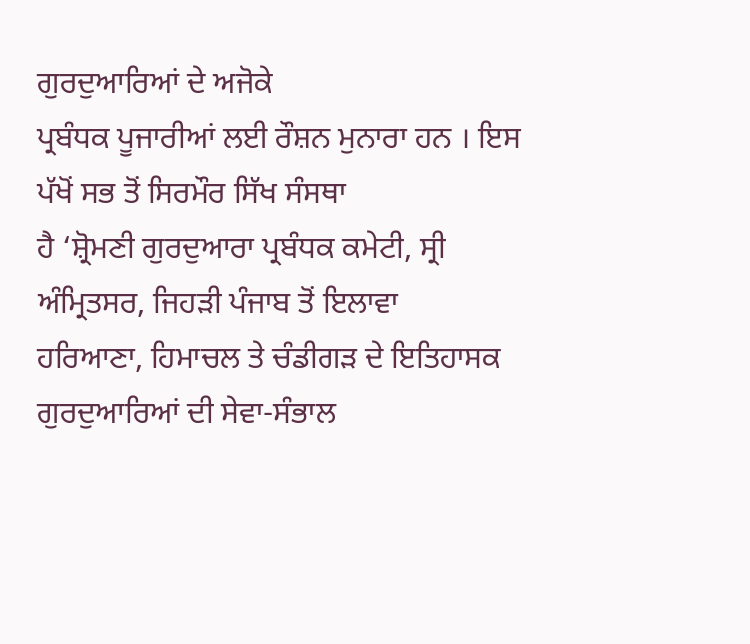ਗੁਰਦੁਆਰਿਆਂ ਦੇ ਅਜੋਕੇ
ਪ੍ਰਬੰਧਕ ਪੂਜਾਰੀਆਂ ਲਈ ਰੌਸ਼ਨ ਮੁਨਾਰਾ ਹਨ । ਇਸ ਪੱਖੋਂ ਸਭ ਤੋਂ ਸਿਰਮੌਰ ਸਿੱਖ ਸੰਸਥਾ
ਹੈ ‘ਸ਼੍ਰੋਮਣੀ ਗੁਰਦੁਆਰਾ ਪ੍ਰਬੰਧਕ ਕਮੇਟੀ, ਸ੍ਰੀ ਅੰਮ੍ਰਿਤਸਰ, ਜਿਹੜੀ ਪੰਜਾਬ ਤੋਂ ਇਲਾਵਾ
ਹਰਿਆਣਾ, ਹਿਮਾਚਲ ਤੇ ਚੰਡੀਗੜ ਦੇ ਇਤਿਹਾਸਕ ਗੁਰਦੁਆਰਿਆਂ ਦੀ ਸੇਵਾ-ਸੰਭਾਲ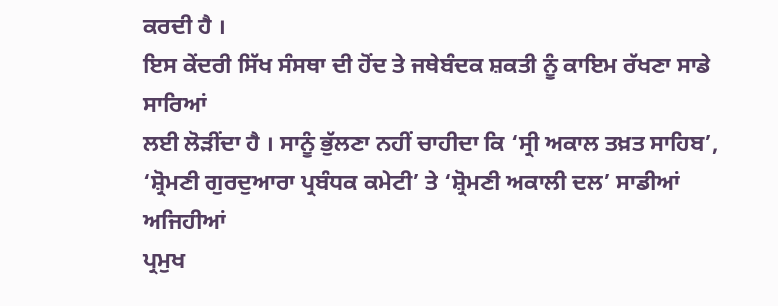ਕਰਦੀ ਹੈ ।
ਇਸ ਕੇਂਦਰੀ ਸਿੱਖ ਸੰਸਥਾ ਦੀ ਹੋਂਦ ਤੇ ਜਥੇਬੰਦਕ ਸ਼ਕਤੀ ਨੂੰ ਕਾਇਮ ਰੱਖਣਾ ਸਾਡੇ ਸਾਰਿਆਂ
ਲਈ ਲੋੜੀਂਦਾ ਹੈ । ਸਾਨੂੰ ਭੁੱਲਣਾ ਨਹੀਂ ਚਾਹੀਦਾ ਕਿ ‘ਸ੍ਰੀ ਅਕਾਲ ਤਖ਼ਤ ਸਾਹਿਬ’,
‘ਸ਼੍ਰੋਮਣੀ ਗੁਰਦੁਆਰਾ ਪ੍ਰਬੰਧਕ ਕਮੇਟੀ’ ਤੇ ‘ਸ਼੍ਰੋਮਣੀ ਅਕਾਲੀ ਦਲ’ ਸਾਡੀਆਂ ਅਜਿਹੀਆਂ
ਪ੍ਰਮੁਖ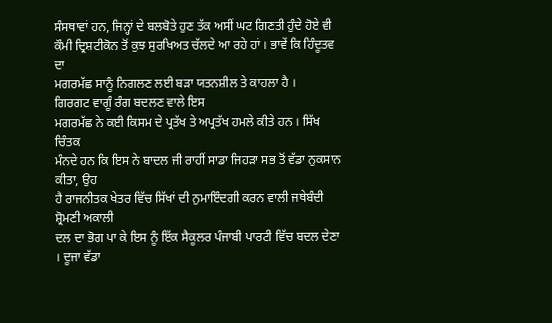ਸੰਸਥਾਵਾਂ ਹਨ, ਜਿਨ੍ਹਾਂ ਦੇ ਬਲਬੋਤੇ ਹੁਣ ਤੱਕ ਅਸੀਂ ਘਟ ਗਿਣਤੀ ਹੁੰਦੇ ਹੋਏ ਵੀ
ਕੌਮੀ ਦ੍ਰਿਸ਼ਟੀਕੋਨ ਤੋਂ ਕੁਝ ਸੁਰਖਿਅਤ ਚੱਲਦੇ ਆ ਰਹੇ ਹਾਂ । ਭਾਵੇਂ ਕਿ ਹਿੰਦੂਤਵ ਦਾ
ਮਗਰਮੱਛ ਸਾਨੂੰ ਨਿਗਲਣ ਲਈ ਬੜਾ ਯਤਨਸ਼ੀਲ ਤੇ ਕਾਹਲਾ ਹੈ ।
ਗਿਰਗਟ ਵਾਗੂੰ ਰੰਗ ਬਦਲਣ ਵਾਲੇ ਇਸ
ਮਗਰਮੱਛ ਨੇ ਕਈ ਕਿਸਮ ਦੇ ਪ੍ਰਤੱਖ ਤੇ ਅਪ੍ਰਤੱਖ ਹਮਲੇ ਕੀਤੇ ਹਨ । ਸਿੱਖ ਚਿੰਤਕ
ਮੰਨਦੇ ਹਨ ਕਿ ਇਸ ਨੇ ਬਾਦਲ ਜੀ ਰਾਹੀਂ ਸਾਡਾ ਜਿਹੜਾ ਸਭ ਤੋਂ ਵੱਡਾ ਨੁਕਸਾਨ ਕੀਤਾ, ਉਹ
ਹੈ ਰਾਜਨੀਤਕ ਖੇਤਰ ਵਿੱਚ ਸਿੱਖਾਂ ਦੀ ਨੁਮਾਇੰਦਗੀ ਕਰਨ ਵਾਲੀ ਜਥੇਬੰਦੀ ਸ਼੍ਰੋਮਣੀ ਅਕਾਲੀ
ਦਲ ਦਾ ਭੋਗ ਪਾ ਕੇ ਇਸ ਨੂੰ ਇੱਕ ਸੈਕੂਲਰ ਪੰਜਾਬੀ ਪਾਰਟੀ ਵਿੱਚ ਬਦਲ ਦੇਣਾ । ਦੂਜਾ ਵੱਡਾ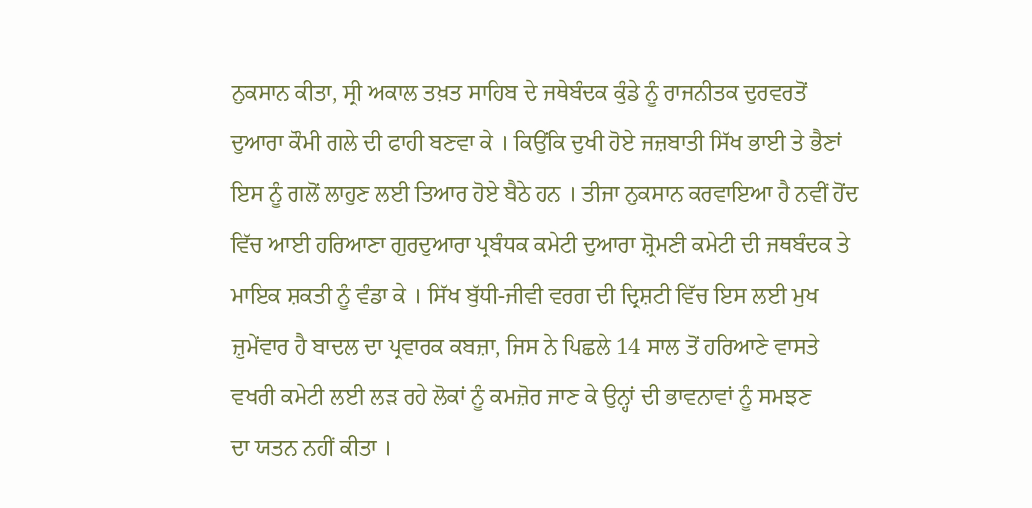ਨੁਕਸਾਨ ਕੀਤਾ, ਸ੍ਰੀ ਅਕਾਲ ਤਖ਼ਤ ਸਾਹਿਬ ਦੇ ਜਥੇਬੰਦਕ ਕੁੰਡੇ ਨੂੰ ਰਾਜਨੀਤਕ ਦੁਰਵਰਤੋਂ
ਦੁਆਰਾ ਕੌਮੀ ਗਲੇ ਦੀ ਫਾਹੀ ਬਣਵਾ ਕੇ । ਕਿਉਂਕਿ ਦੁਖੀ ਹੋਏ ਜਜ਼ਬਾਤੀ ਸਿੱਖ ਭਾਈ ਤੇ ਭੈਣਾਂ
ਇਸ ਨੂੰ ਗਲੋਂ ਲਾਹੁਣ ਲਈ ਤਿਆਰ ਹੋਏ ਬੈਠੇ ਹਨ । ਤੀਜਾ ਨੁਕਸਾਨ ਕਰਵਾਇਆ ਹੈ ਨਵੀਂ ਹੋਂਦ
ਵਿੱਚ ਆਈ ਹਰਿਆਣਾ ਗੁਰਦੁਆਰਾ ਪ੍ਰਬੰਧਕ ਕਮੇਟੀ ਦੁਆਰਾ ਸ਼੍ਰੋਮਣੀ ਕਮੇਟੀ ਦੀ ਜਥਬੰਦਕ ਤੇ
ਮਾਇਕ ਸ਼ਕਤੀ ਨੂੰ ਵੰਡਾ ਕੇ । ਸਿੱਖ ਬੁੱਧੀ-ਜੀਵੀ ਵਰਗ ਦੀ ਦ੍ਰਿਸ਼ਟੀ ਵਿੱਚ ਇਸ ਲਈ ਮੁਖ
ਜ਼ੁਮੇਂਵਾਰ ਹੈ ਬਾਦਲ ਦਾ ਪ੍ਰਵਾਰਕ ਕਬਜ਼ਾ, ਜਿਸ ਨੇ ਪਿਛਲੇ 14 ਸਾਲ ਤੋਂ ਹਰਿਆਣੇ ਵਾਸਤੇ
ਵਖਰੀ ਕਮੇਟੀ ਲਈ ਲੜ ਰਹੇ ਲੋਕਾਂ ਨੂੰ ਕਮਜ਼ੋਰ ਜਾਣ ਕੇ ਉਨ੍ਹਾਂ ਦੀ ਭਾਵਨਾਵਾਂ ਨੂੰ ਸਮਝਣ
ਦਾ ਯਤਨ ਨਹੀਂ ਕੀਤਾ ।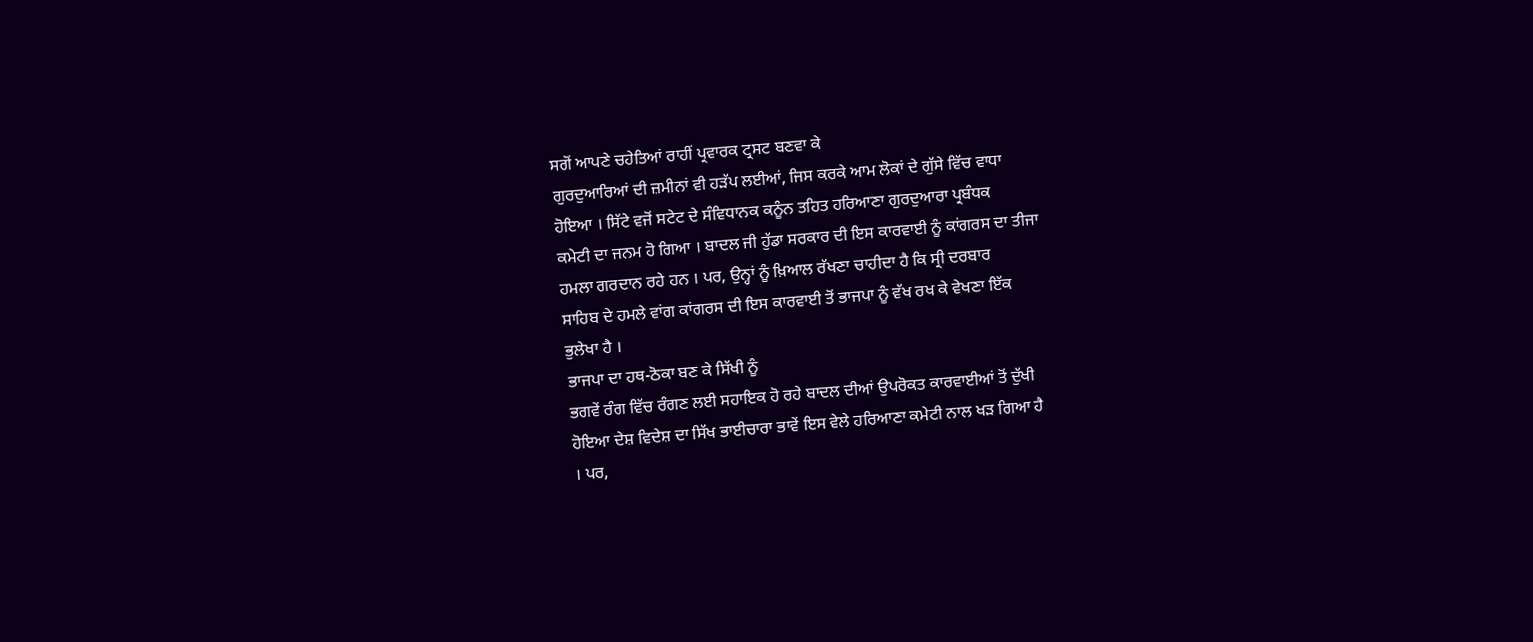ਸਗੋਂ ਆਪਣੇ ਚਹੇਤਿਆਂ ਰਾਹੀਂ ਪ੍ਰਵਾਰਕ ਟ੍ਰਸਟ ਬਣਵਾ ਕੇ
ਗੁਰਦੁਆਰਿਆਂ ਦੀ ਜ਼ਮੀਨਾਂ ਵੀ ਹੜੱਪ ਲਈਆਂ, ਜਿਸ ਕਰਕੇ ਆਮ ਲੋਕਾਂ ਦੇ ਗੁੱਸੇ ਵਿੱਚ ਵਾਧਾ
ਹੋਇਆ । ਸਿੱਟੇ ਵਜੋਂ ਸਟੇਟ ਦੇ ਸੰਵਿਧਾਨਕ ਕਨੂੰਨ ਤਹਿਤ ਹਰਿਆਣਾ ਗੁਰਦੁਆਰਾ ਪ੍ਰਬੰਧਕ
ਕਮੇਟੀ ਦਾ ਜਨਮ ਹੋ ਗਿਆ । ਬਾਦਲ ਜੀ ਹੁੱਡਾ ਸਰਕਾਰ ਦੀ ਇਸ ਕਾਰਵਾਈ ਨੂੰ ਕਾਂਗਰਸ ਦਾ ਤੀਜਾ
ਹਮਲਾ ਗਰਦਾਨ ਰਹੇ ਹਨ । ਪਰ, ਉਨ੍ਹਾਂ ਨੂੰ ਖ਼ਿਆਲ ਰੱਖਣਾ ਚਾਹੀਦਾ ਹੈ ਕਿ ਸ੍ਰੀ ਦਰਬਾਰ
ਸਾਹਿਬ ਦੇ ਹਮਲੇ ਵਾਂਗ ਕਾਂਗਰਸ ਦੀ ਇਸ ਕਾਰਵਾਈ ਤੋਂ ਭਾਜਪਾ ਨੂੰ ਵੱਖ ਰਖ ਕੇ ਵੇਖਣਾ ਇੱਕ
ਭੁਲੇਖਾ ਹੈ ।
ਭਾਜਪਾ ਦਾ ਹਥ-ਠੋਕਾ ਬਣ ਕੇ ਸਿੱਖੀ ਨੂੰ
ਭਗਵੇਂ ਰੰਗ ਵਿੱਚ ਰੰਗਣ ਲਈ ਸਹਾਇਕ ਹੋ ਰਹੇ ਬਾਦਲ ਦੀਆਂ ਉਪਰੋਕਤ ਕਾਰਵਾਈਆਂ ਤੋਂ ਦੁੱਖੀ
ਹੋਇਆ ਦੇਸ਼ ਵਿਦੇਸ਼ ਦਾ ਸਿੱਖ ਭਾਈਚਾਰਾ ਭਾਵੇਂ ਇਸ ਵੇਲੇ ਹਰਿਆਣਾ ਕਮੇਟੀ ਨਾਲ ਖੜ ਗਿਆ ਹੈ
। ਪਰ,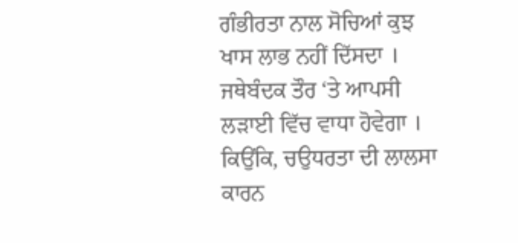ਗੰਭੀਰਤਾ ਨਾਲ ਸੋਚਿਆਂ ਕੁਝ ਖਾਸ ਲਾਭ ਨਹੀਂ ਦਿੱਸਦਾ । ਜਥੇਬੰਦਕ ਤੌਰ ‘ਤੇ ਆਪਸੀ
ਲੜਾਈ ਵਿੱਚ ਵਾਧਾ ਹੋਵੇਗਾ । ਕਿਉਂਕਿ, ਚਉਧਰਤਾ ਦੀ ਲਾਲਸਾ ਕਾਰਨ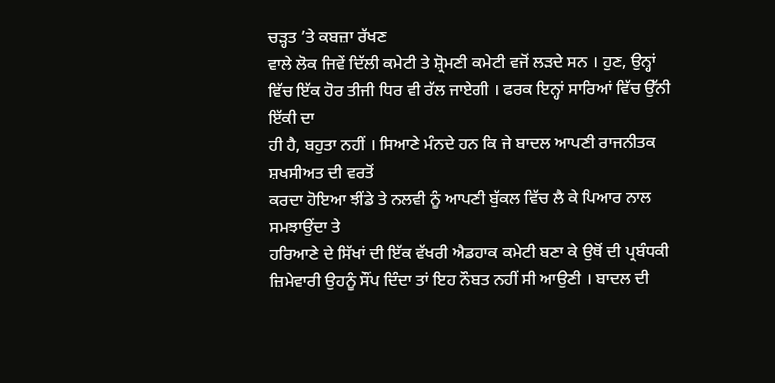ਚੜ੍ਹਤ ’ਤੇ ਕਬਜ਼ਾ ਰੱਖਣ
ਵਾਲੇ ਲੋਕ ਜਿਵੇਂ ਦਿੱਲੀ ਕਮੇਟੀ ਤੇ ਸ਼੍ਰੋਮਣੀ ਕਮੇਟੀ ਵਜੋਂ ਲੜਦੇ ਸਨ । ਹੁਣ, ਉਨ੍ਹਾਂ
ਵਿੱਚ ਇੱਕ ਹੋਰ ਤੀਜੀ ਧਿਰ ਵੀ ਰੱਲ ਜਾਏਗੀ । ਫਰਕ ਇਨ੍ਹਾਂ ਸਾਰਿਆਂ ਵਿੱਚ ਉੱਨੀ ਇੱਕੀ ਦਾ
ਹੀ ਹੈ, ਬਹੁਤਾ ਨਹੀਂ । ਸਿਆਣੇ ਮੰਨਦੇ ਹਨ ਕਿ ਜੇ ਬਾਦਲ ਆਪਣੀ ਰਾਜਨੀਤਕ ਸ਼ਖਸੀਅਤ ਦੀ ਵਰਤੋਂ
ਕਰਦਾ ਹੋਇਆ ਝੀਂਡੇ ਤੇ ਨਲਵੀ ਨੂੰ ਆਪਣੀ ਬੁੱਕਲ ਵਿੱਚ ਲੈ ਕੇ ਪਿਆਰ ਨਾਲ ਸਮਝਾਉਂਦਾ ਤੇ
ਹਰਿਆਣੇ ਦੇ ਸਿੱਖਾਂ ਦੀ ਇੱਕ ਵੱਖਰੀ ਐਡਹਾਕ ਕਮੇਟੀ ਬਣਾ ਕੇ ਉਥੋਂ ਦੀ ਪ੍ਰਬੰਧਕੀ
ਜ਼ਿਮੇਵਾਰੀ ਉਹਨੂੰ ਸੌਂਪ ਦਿੰਦਾ ਤਾਂ ਇਹ ਨੌਬਤ ਨਹੀਂ ਸੀ ਆਉਣੀ । ਬਾਦਲ ਦੀ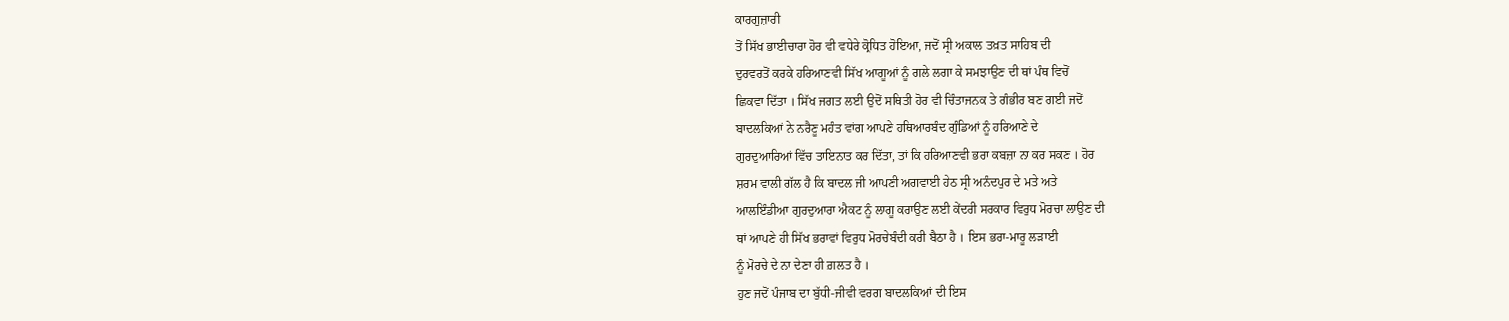ਕਾਰਗੁਜ਼ਾਰੀ
ਤੋਂ ਸਿੱਖ ਭਾਈਚਾਰਾ ਹੋਰ ਵੀ ਵਧੇਰੇ ਕ੍ਰੋਧਿਤ ਹੋਇਆ, ਜਦੋਂ ਸ੍ਰੀ ਅਕਾਲ ਤਖ਼ਤ ਸਾਹਿਬ ਦੀ
ਦੁਰਵਰਤੋਂ ਕਰਕੇ ਹਰਿਆਣਵੀ ਸਿੱਖ ਆਗੂਆਂ ਨੂੰ ਗਲੇ ਲਗਾ ਕੇ ਸਮਝਾਉਣ ਦੀ ਥਾਂ ਪੰਥ ਵਿਚੋਂ
ਛਿਕਵਾ ਦਿੱਤਾ । ਸਿੱਖ ਜਗਤ ਲਈ ਉਦੋਂ ਸਥਿਤੀ ਹੋਰ ਵੀ ਚਿੰਤਾਜਨਕ ਤੇ ਗੰਭੀਰ ਬਣ ਗਈ ਜਦੋਂ
ਬਾਦਲਕਿਆਂ ਨੇ ਨਰੈਣੂ ਮਹੰਤ ਵਾਂਗ ਆਪਣੇ ਹਥਿਆਰਬੰਦ ਗੁੰਡਿਆਂ ਨੂੰ ਹਰਿਆਣੇ ਦੇ
ਗੁਰਦੁਆਰਿਆਂ ਵਿੱਚ ਤਾਇਨਾਤ ਕਰ ਦਿੱਤਾ, ਤਾਂ ਕਿ ਹਰਿਆਣਵੀ ਭਰਾ ਕਬਜ਼ਾ ਨਾ ਕਰ ਸਕਣ । ਹੋਰ
ਸ਼ਰਮ ਵਾਲੀ ਗੱਲ ਹੈ ਕਿ ਬਾਦਲ ਜੀ ਆਪਣੀ ਅਗਵਾਈ ਹੇਠ ਸ੍ਰੀ ਅਨੰਦਪੁਰ ਦੇ ਮਤੇ ਅਤੇ
ਆਲਇੰਡੀਆ ਗੁਰਦੁਆਰਾ ਐਕਟ ਨੂੰ ਲਾਗੂ ਕਰਾਉਣ ਲਈ ਕੇਂਦਰੀ ਸਰਕਾਰ ਵਿਰੁਧ ਮੋਰਚਾ ਲਾਉਣ ਦੀ
ਥਾਂ ਆਪਣੇ ਹੀ ਸਿੱਖ ਭਰਾਵਾਂ ਵਿਰੁਧ ਮੋਰਚੇਬੰਦੀ ਕਰੀ ਬੈਠਾ ਹੈ । ਇਸ ਭਰਾ-ਮਾਰੂ ਲੜਾਈ
ਨੂੰ ਮੋਰਚੇ ਦੇ ਨਾ ਦੇਣਾ ਹੀ ਗ਼ਲਤ ਹੈ ।
ਹੁਣ ਜਦੋਂ ਪੰਜਾਬ ਦਾ ਬੁੱਧੀ-ਜੀਵੀ ਵਰਗ ਬਾਦਲਕਿਆਂ ਦੀ ਇਸ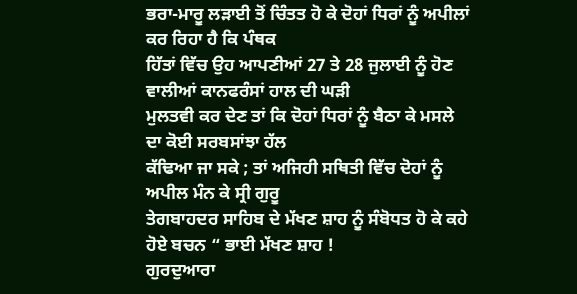ਭਰਾ-ਮਾਰੂ ਲੜਾਈ ਤੋਂ ਚਿੰਤਤ ਹੋ ਕੇ ਦੋਹਾਂ ਧਿਰਾਂ ਨੂੰ ਅਪੀਲਾਂ ਕਰ ਰਿਹਾ ਹੈ ਕਿ ਪੰਥਕ
ਹਿੱਤਾਂ ਵਿੱਚ ਉਹ ਆਪਣੀਆਂ 27 ਤੇ 28 ਜੁਲਾਈ ਨੂੰ ਹੋਣ ਵਾਲੀਆਂ ਕਾਨਫਰੰਸਾਂ ਹਾਲ ਦੀ ਘੜੀ
ਮੁਲਤਵੀ ਕਰ ਦੇਣ ਤਾਂ ਕਿ ਦੋਹਾਂ ਧਿਰਾਂ ਨੂੰ ਬੈਠਾ ਕੇ ਮਸਲੇ ਦਾ ਕੋਈ ਸਰਬਸਾਂਝਾ ਹੱਲ
ਕੱਢਿਆ ਜਾ ਸਕੇ ; ਤਾਂ ਅਜਿਹੀ ਸਥਿਤੀ ਵਿੱਚ ਦੋਹਾਂ ਨੂੰ ਅਪੀਲ ਮੰਨ ਕੇ ਸ੍ਰੀ ਗੁਰੂ
ਤੇਗਬਾਹਦਰ ਸਾਹਿਬ ਦੇ ਮੱਖਣ ਸ਼ਾਹ ਨੂੰ ਸੰਬੋਧਤ ਹੋ ਕੇ ਕਹੇ ਹੋਏ ਬਚਨ “ ਭਾਈ ਮੱਖਣ ਸ਼ਾਹ !
ਗੁਰਦੁਆਰਾ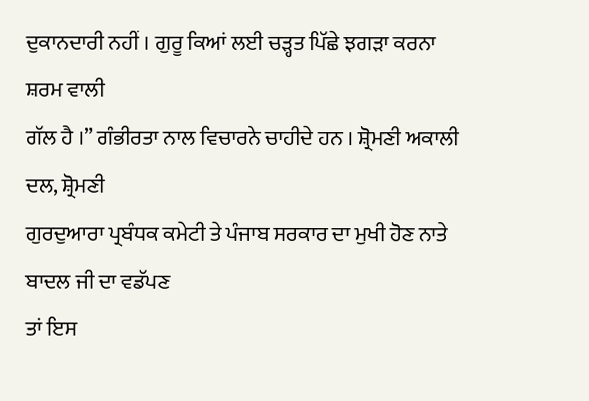ਦੁਕਾਨਦਾਰੀ ਨਹੀਂ । ਗੁਰੂ ਕਿਆਂ ਲਈ ਚੜ੍ਹਤ ਪਿੱਛੇ ਝਗੜਾ ਕਰਨਾ ਸ਼ਰਮ ਵਾਲੀ
ਗੱਲ ਹੈ ।” ਗੰਭੀਰਤਾ ਨਾਲ ਵਿਚਾਰਨੇ ਚਾਹੀਦੇ ਹਨ । ਸ਼੍ਰੋਮਣੀ ਅਕਾਲੀ ਦਲ, ਸ਼੍ਰੋਮਣੀ
ਗੁਰਦੁਆਰਾ ਪ੍ਰਬੰਧਕ ਕਮੇਟੀ ਤੇ ਪੰਜਾਬ ਸਰਕਾਰ ਦਾ ਮੁਖੀ ਹੋਣ ਨਾਤੇ ਬਾਦਲ ਜੀ ਦਾ ਵਡੱਪਣ
ਤਾਂ ਇਸ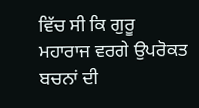ਵਿੱਚ ਸੀ ਕਿ ਗੁਰੂ ਮਹਾਰਾਜ ਵਰਗੇ ਉਪਰੋਕਤ ਬਚਨਾਂ ਦੀ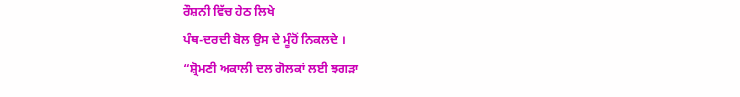ਰੌਸ਼ਨੀ ਵਿੱਚ ਹੇਠ ਲਿਖੇ
ਪੰਥ-ਦਰਦੀ ਬੋਲ ਉਸ ਦੇ ਮੂੰਹੋਂ ਨਿਕਲਦੇ ।
“ਸ਼੍ਰੋਮਣੀ ਅਕਾਲੀ ਦਲ ਗੋਲਕਾਂ ਲਈ ਝਗੜਾ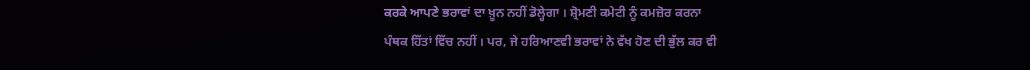ਕਰਕੇ ਆਪਣੇ ਭਰਾਵਾਂ ਦਾ ਖ਼ੂਨ ਨਹੀਂ ਡੋਲ੍ਹੇਗਾ । ਸ਼੍ਰੋਮਣੀ ਕਮੇਟੀ ਨੂੰ ਕਮਜ਼ੋਰ ਕਰਨਾ
ਪੰਥਕ ਹਿੱਤਾਂ ਵਿੱਚ ਨਹੀਂ । ਪਰ, ਜੇ ਹਰਿਆਣਵੀ ਭਰਾਵਾਂ ਨੇ ਵੱਖ ਹੋਣ ਦੀ ਭੁੱਲ ਕਰ ਵੀ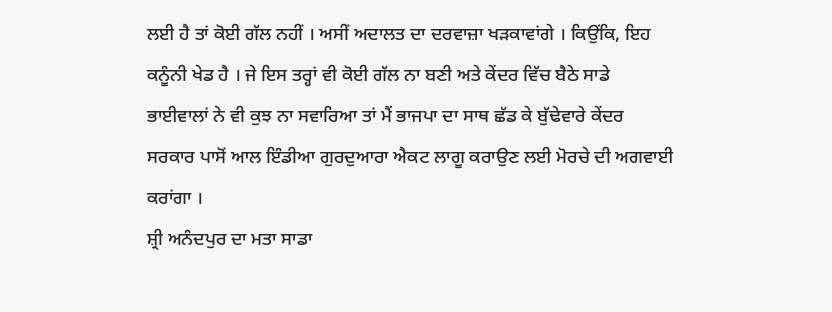ਲਈ ਹੈ ਤਾਂ ਕੋਈ ਗੱਲ ਨਹੀਂ । ਅਸੀਂ ਅਦਾਲਤ ਦਾ ਦਰਵਾਜ਼ਾ ਖੜਕਾਵਾਂਗੇ । ਕਿਉਂਕਿ, ਇਹ
ਕਨੂੰਨੀ ਖੇਡ ਹੈ । ਜੇ ਇਸ ਤਰ੍ਹਾਂ ਵੀ ਕੋਈ ਗੱਲ ਨਾ ਬਣੀ ਅਤੇ ਕੇਂਦਰ ਵਿੱਚ ਬੈਠੇ ਸਾਡੇ
ਭਾਈਵਾਲਾਂ ਨੇ ਵੀ ਕੁਝ ਨਾ ਸਵਾਰਿਆ ਤਾਂ ਮੈਂ ਭਾਜਪਾ ਦਾ ਸਾਥ ਛੱਡ ਕੇ ਬੁੱਢੇਵਾਰੇ ਕੇਂਦਰ
ਸਰਕਾਰ ਪਾਸੋਂ ਆਲ ਇੰਡੀਆ ਗੁਰਦੁਆਰਾ ਐਕਟ ਲਾਗੂ ਕਰਾਉਣ ਲਈ ਮੋਰਚੇ ਦੀ ਅਗਵਾਈ ਕਰਾਂਗਾ ।
ਸ਼੍ਰੀ ਅਨੰਦਪੁਰ ਦਾ ਮਤਾ ਸਾਡਾ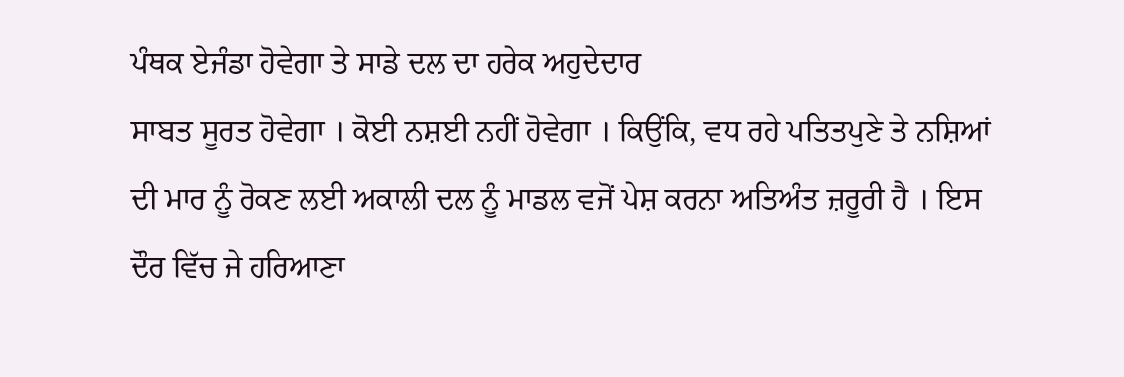ਪੰਥਕ ਏਜੰਡਾ ਹੋਵੇਗਾ ਤੇ ਸਾਡੇ ਦਲ ਦਾ ਹਰੇਕ ਅਹੁਦੇਦਾਰ
ਸਾਬਤ ਸੂਰਤ ਹੋਵੇਗਾ । ਕੋਈ ਨਸ਼ਈ ਨਹੀਂ ਹੋਵੇਗਾ । ਕਿਉਂਕਿ, ਵਧ ਰਹੇ ਪਤਿਤਪੁਣੇ ਤੇ ਨਸ਼ਿਆਂ
ਦੀ ਮਾਰ ਨੂੰ ਰੋਕਣ ਲਈ ਅਕਾਲੀ ਦਲ ਨੂੰ ਮਾਡਲ ਵਜੋਂ ਪੇਸ਼ ਕਰਨਾ ਅਤਿਅੰਤ ਜ਼ਰੂਰੀ ਹੈ । ਇਸ
ਦੌਰ ਵਿੱਚ ਜੇ ਹਰਿਆਣਾ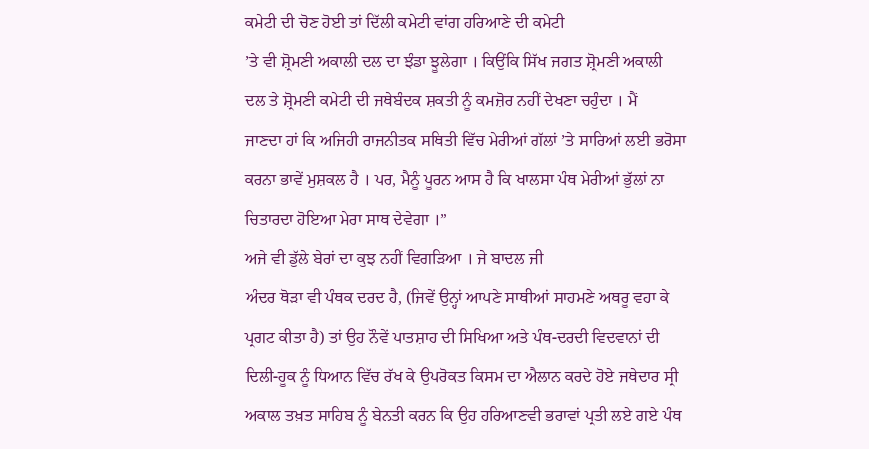ਕਮੇਟੀ ਦੀ ਚੋਣ ਹੋਈ ਤਾਂ ਦਿੱਲੀ ਕਮੇਟੀ ਵਾਂਗ ਹਰਿਆਣੇ ਦੀ ਕਮੇਟੀ
’ਤੇ ਵੀ ਸ਼੍ਰੋਮਣੀ ਅਕਾਲੀ ਦਲ ਦਾ ਝੰਡਾ ਝੂਲੇਗਾ । ਕਿਉਂਕਿ ਸਿੱਖ ਜਗਤ ਸ਼੍ਰੋਮਣੀ ਅਕਾਲੀ
ਦਲ ਤੇ ਸ਼੍ਰੋਮਣੀ ਕਮੇਟੀ ਦੀ ਜਥੇਬੰਦਕ ਸ਼ਕਤੀ ਨੂੰ ਕਮਜ਼ੋਰ ਨਹੀਂ ਦੇਖਣਾ ਚਹੁੰਦਾ । ਮੈਂ
ਜਾਣਦਾ ਹਾਂ ਕਿ ਅਜਿਹੀ ਰਾਜਨੀਤਕ ਸਥਿਤੀ ਵਿੱਚ ਮੇਰੀਆਂ ਗੱਲਾਂ ’ਤੇ ਸਾਰਿਆਂ ਲਈ ਭਰੋਸਾ
ਕਰਨਾ ਭਾਵੇਂ ਮੁਸ਼ਕਲ ਹੈ । ਪਰ, ਮੈਨੂੰ ਪੂਰਨ ਆਸ ਹੈ ਕਿ ਖਾਲਸਾ ਪੰਥ ਮੇਰੀਆਂ ਭੁੱਲਾਂ ਨਾ
ਚਿਤਾਰਦਾ ਹੋਇਆ ਮੇਰਾ ਸਾਥ ਦੇਵੇਗਾ ।”
ਅਜੇ ਵੀ ਡੁੱਲੇ ਬੇਰਾਂ ਦਾ ਕੁਝ ਨਹੀਂ ਵਿਗੜਿਆ । ਜੇ ਬਾਦਲ ਜੀ
ਅੰਦਰ ਥੋੜਾ ਵੀ ਪੰਥਕ ਦਰਦ ਹੈ, (ਜਿਵੇਂ ਉਨ੍ਹਾਂ ਆਪਣੇ ਸਾਥੀਆਂ ਸਾਹਮਣੇ ਅਥਰੂ ਵਹਾ ਕੇ
ਪ੍ਰਗਟ ਕੀਤਾ ਹੈ) ਤਾਂ ਉਹ ਨੌਵੇਂ ਪਾਤਸ਼ਾਹ ਦੀ ਸਿਖਿਆ ਅਤੇ ਪੰਥ-ਦਰਦੀ ਵਿਦਵਾਨਾਂ ਦੀ
ਦਿਲੀ-ਹੂਕ ਨੂੰ ਧਿਆਨ ਵਿੱਚ ਰੱਖ ਕੇ ਉਪਰੋਕਤ ਕਿਸਮ ਦਾ ਐਲਾਨ ਕਰਦੇ ਹੋਏ ਜਥੇਦਾਰ ਸ੍ਰੀ
ਅਕਾਲ ਤਖ਼ਤ ਸਾਹਿਬ ਨੂੰ ਬੇਨਤੀ ਕਰਨ ਕਿ ਉਹ ਹਰਿਆਣਵੀ ਭਰਾਵਾਂ ਪ੍ਰਤੀ ਲਏ ਗਏ ਪੰਥ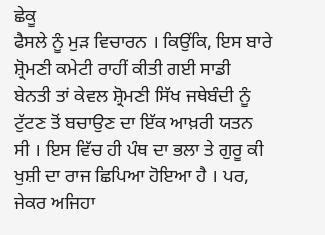ਛੇਕੂ
ਫੈਸਲੇ ਨੂੰ ਮੁੜ ਵਿਚਾਰਨ । ਕਿਉਂਕਿ, ਇਸ ਬਾਰੇ ਸ਼੍ਰੋਮਣੀ ਕਮੇਟੀ ਰਾਹੀਂ ਕੀਤੀ ਗਈ ਸਾਡੀ
ਬੇਨਤੀ ਤਾਂ ਕੇਵਲ ਸ਼੍ਰੋਮਣੀ ਸਿੱਖ ਜਥੇਬੰਦੀ ਨੂੰ ਟੁੱਟਣ ਤੋਂ ਬਚਾਉਣ ਦਾ ਇੱਕ ਆਖ਼ਰੀ ਯਤਨ
ਸੀ । ਇਸ ਵਿੱਚ ਹੀ ਪੰਥ ਦਾ ਭਲਾ ਤੇ ਗੁਰੂ ਕੀ ਖੁਸ਼ੀ ਦਾ ਰਾਜ ਛਿਪਿਆ ਹੋਇਆ ਹੈ । ਪਰ,
ਜੇਕਰ ਅਜਿਹਾ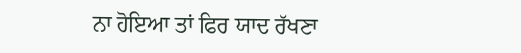ਨਾ ਹੋਇਆ ਤਾਂ ਫਿਰ ਯਾਦ ਰੱਖਣਾ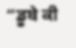“ਡੂਬੇ ਕੀ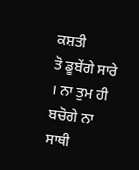ਕਸ਼ਤੀ
ਤੋ ਡੂਬੇਂਗੇ ਸਾਰੇ । ਨਾ ਤੁਮ ਹੀ ਬਚੋਗੇ ਨਾ ਸਾਥੀ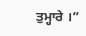ਤੁਮ੍ਹਾਰੇ ।”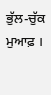ਭੁੱਲ-ਚੁੱਕ
ਮੁਆਫ਼ ।